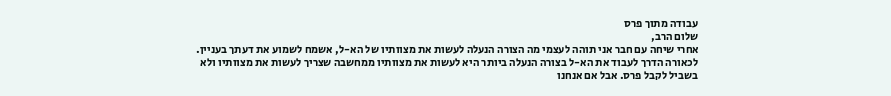עבודה מתוך פרס
שלום הרב,
אחרי שיחה עם חבר אני תוהה לעצמי מה הצורה הנעלה לעשות את מצוותיו של הא-ל, אשמח לשמוע את דעתך בעניין.
לכאורה הדרך לעבוד את הא-ל בצורה הנעלה ביותר היא לעשות את מצוותיו ממחשבה שצריך לעשות את מצוותיו ולא בשביל לקבל פרס. אבל אם אנחנו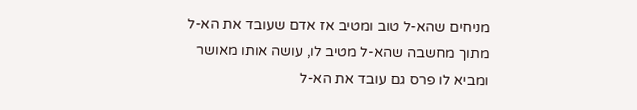מניחים שהא-ל טוב ומטיב אז אדם שעובד את הא-ל מתוך מחשבה שהא-ל מטיב לו, עושה אותו מאושר ומביא לו פרס גם עובד את הא-ל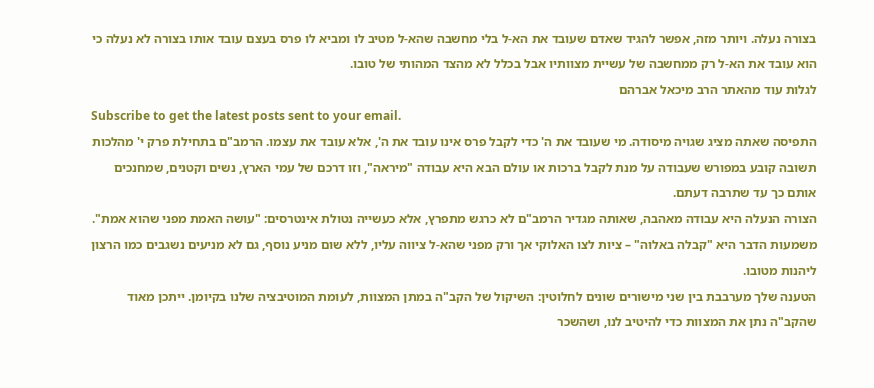בצורה נעלה. ויותר מזה, אפשר להגיד שאדם שעובד את הא-ל בלי מחשבה שהא-ל מטיב לו ומביא לו פרס בעצם עובד אותו בצורה לא נעלה כי הוא עובד את הא-ל רק ממחשבה של עשיית מצוותיו אבל בכלל לא מהצד המהותי של טובו.
לגלות עוד מהאתר הרב מיכאל אברהם
Subscribe to get the latest posts sent to your email.
התפיסה שאתה מציג שגויה מיסודה. מי שעובד את ה' כדי לקבל פרס אינו עובד את ה', אלא עובד את עצמו. הרמב"ם בתחילת פרק י' מהלכות תשובה קובע במפורש שעבודה על מנת לקבל ברכות או עולם הבא היא עבודה "מיראה", וזו דרכם של עמי הארץ, נשים וקטנים, שמחנכים אותם כך עד שתרבה דעתם.
הצורה הנעלה היא עבודה מאהבה, שאותה מגדיר הרמב"ם לא כרגש מתפרץ, אלא כעשייה נטולת אינטרסים: "עושה האמת מפני שהוא אמת". משמעות הדבר היא "קבלה באלוה" – ציות לצו האלוקי אך ורק מפני שהא-ל ציווה עליו, ללא שום מניע נוסף, גם לא מניעים נשגבים כמו הרצון ליהנות מטובו.
הטענה שלך מערבבת בין שני מישורים שונים לחלוטין: השיקול של הקב"ה במתן המצוות, לעומת המוטיבציה שלנו בקיומן. ייתכן מאוד שהקב"ה נתן את המצוות כדי להיטיב לנו, ושהשכר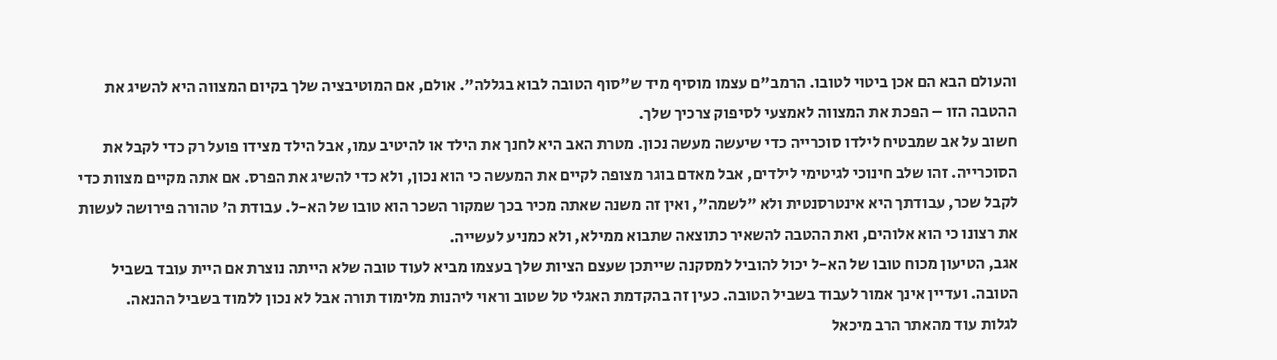והעולם הבא הם אכן ביטוי לטובו. הרמב"ם עצמו מוסיף מיד ש"סוף הטובה לבוא בגללה". אולם, אם המוטיבציה שלך בקיום המצווה היא להשיג את ההטבה הזו – הפכת את המצווה לאמצעי לסיפוק צרכיך שלך.
חשוב על אב שמבטיח לילדו סוכרייה כדי שיעשה מעשה נכון. מטרת האב היא לחנך את הילד או להיטיב עמו, אבל הילד מצידו פועל רק כדי לקבל את הסוכרייה. זהו שלב חינוכי לגיטימי לילדים, אבל מאדם בוגר מצופה לקיים את המעשה כי הוא נכון, ולא כדי להשיג את הפרס. אם אתה מקיים מצוות כדי לקבל שכר, עבודתך היא אינטרסנטית ולא "לשמה", ואין זה משנה שאתה מכיר בכך שמקור השכר הוא טובו של הא-ל. עבודת ה' טהורה פירושה לעשות את רצונו כי הוא אלוהים, ואת ההטבה להשאיר כתוצאה שתבוא ממילא, ולא כמניע לעשייה.
אגב, הטיעון מכוח טובו של הא-ל יכול להוביל למסקנה שייתכן שעצם הציות שלך בעצמו מביא לעוד טובה שלא הייתה נוצרת אם היית עובד בשביל הטובה. ועדיין אינך אמור לעבוד בשביל הטובה. כעין זה בהקדמת האגלי טל שטוב וראוי ליהנות מלימוד תורה אבל לא נכון ללמוד בשביל ההנאה.
לגלות עוד מהאתר הרב מיכאל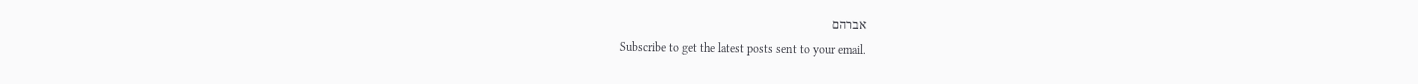אברהם
Subscribe to get the latest posts sent to your email.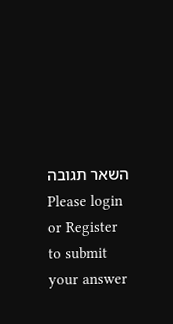השאר תגובה
Please login or Register to submit your answer